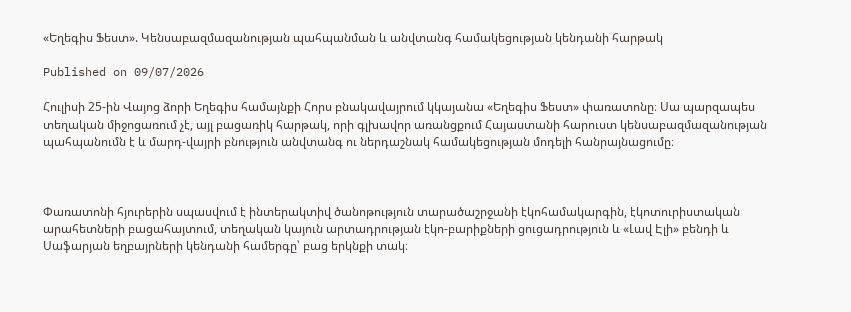«Եղեգիս Ֆեստ». Կենսաբազմազանության պահպանման և անվտանգ համակեցության կենդանի հարթակ

Published on 09/07/2026

Հուլիսի 25-ին Վայոց ձորի Եղեգիս համայնքի Հորս բնակավայրում կկայանա «Եղեգիս Ֆեստ» փառատոնը։ Սա պարզապես տեղական միջոցառում չէ, այլ բացառիկ հարթակ, որի գլխավոր առանցքում Հայաստանի հարուստ կենսաբազմազանության պահպանումն է և մարդ-վայրի բնություն անվտանգ ու ներդաշնակ համակեցության մոդելի հանրայնացումը։



Փառատոնի հյուրերին սպասվում է ինտերակտիվ ծանոթություն տարածաշրջանի էկոհամակարգին, էկոտուրիստական արահետների բացահայտում, տեղական կայուն արտադրության էկո-բարիքների ցուցադրություն և «Լավ Էլի» բենդի և Սաֆարյան եղբայրների կենդանի համերգը՝ բաց երկնքի տակ։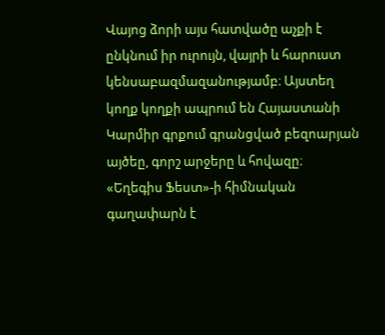Վայոց ձորի այս հատվածը աչքի է ընկնում իր ուրույն, վայրի և հարուստ կենսաբազմազանությամբ։ Այստեղ կողք կողքի ապրում են Հայաստանի Կարմիր գրքում գրանցված բեզոարյան այծեը, գորշ արջերը և հովազը։ «Եղեգիս Ֆեստ»-ի հիմնական գաղափարն է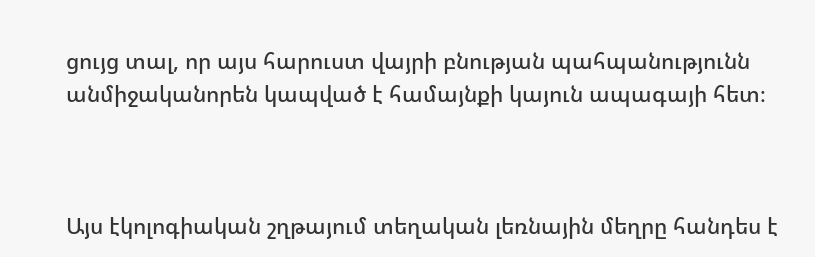ցույց տալ, որ այս հարուստ վայրի բնության պահպանությունն անմիջականորեն կապված է համայնքի կայուն ապագայի հետ։



Այս էկոլոգիական շղթայում տեղական լեռնային մեղրը հանդես է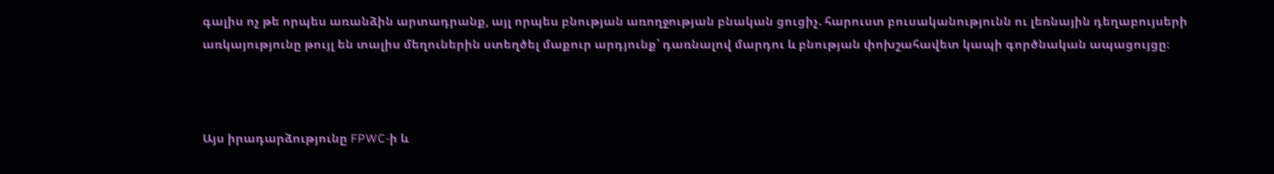գալիս ոչ թե որպես առանձին արտադրանք, այլ որպես բնության առողջության բնական ցուցիչ. հարուստ բուսականությունն ու լեռնային դեղաբույսերի առկայությունը թույլ են տալիս մեղուներին ստեղծել մաքուր արդյունք՝ դառնալով մարդու և բնության փոխշահավետ կապի գործնական ապացույցը։



Այս իրադարձությունը FPWC-ի և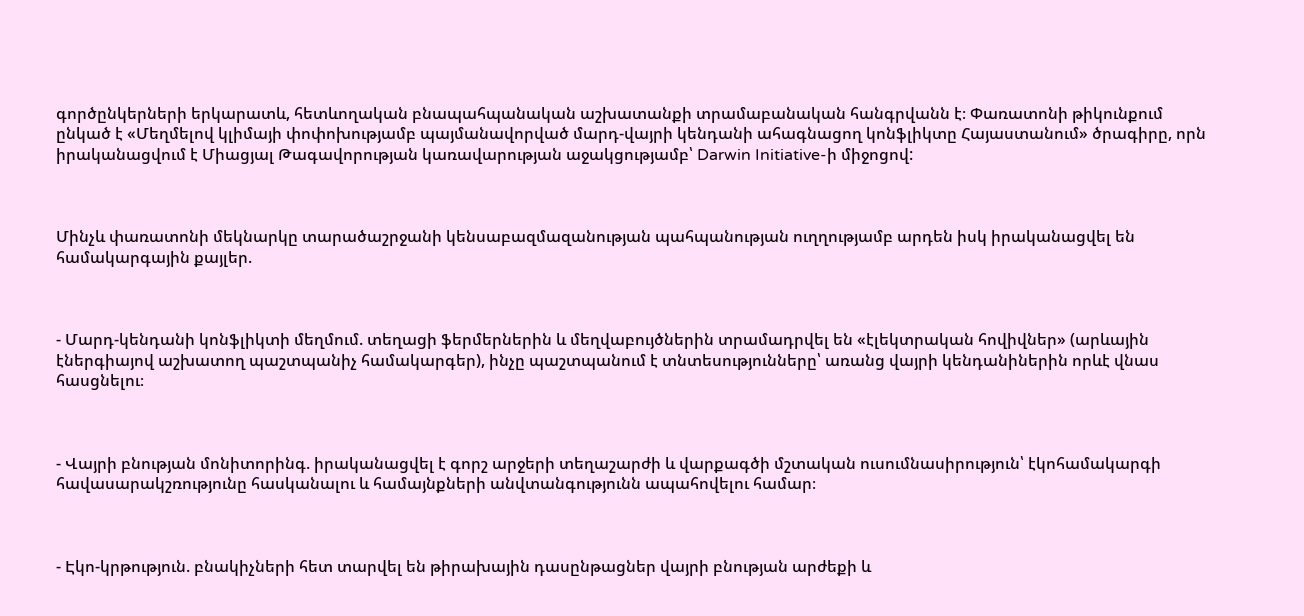գործընկերների երկարատև, հետևողական բնապահպանական աշխատանքի տրամաբանական հանգրվանն է։ Փառատոնի թիկունքում ընկած է «Մեղմելով կլիմայի փոփոխությամբ պայմանավորված մարդ-վայրի կենդանի ահագնացող կոնֆլիկտը Հայաստանում» ծրագիրը, որն իրականացվում է Միացյալ Թագավորության կառավարության աջակցությամբ՝ Darwin Initiative-ի միջոցով:



Մինչև փառատոնի մեկնարկը տարածաշրջանի կենսաբազմազանության պահպանության ուղղությամբ արդեն իսկ իրականացվել են համակարգային քայլեր.



- Մարդ-կենդանի կոնֆլիկտի մեղմում. տեղացի ֆերմերներին և մեղվաբույծներին տրամադրվել են «էլեկտրական հովիվներ» (արևային էներգիայով աշխատող պաշտպանիչ համակարգեր), ինչը պաշտպանում է տնտեսությունները՝ առանց վայրի կենդանիներին որևէ վնաս հասցնելու։



- Վայրի բնության մոնիտորինգ. իրականացվել է գորշ արջերի տեղաշարժի և վարքագծի մշտական ուսումնասիրություն՝ էկոհամակարգի հավասարակշռությունը հասկանալու և համայնքների անվտանգությունն ապահովելու համար։



- Էկո-կրթություն. բնակիչների հետ տարվել են թիրախային դասընթացներ վայրի բնության արժեքի և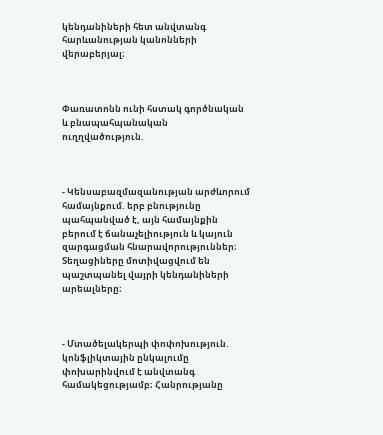կենդանիների հետ անվտանգ հարևանության կանոնների վերաբերյալ։



Փառատոնն ունի հստակ գործնական և բնապահպանական ուղղվածություն.



- Կենսաբազմազանության արժևորում համայնքում. երբ բնությունը պահպանված է, այն համայնքին բերում է ճանաչելիություն և կայուն զարգացման հնարավորություններ։ Տեղացիները մոտիվացվում են պաշտպանել վայրի կենդանիների արեալները։



- Մտածելակերպի փոփոխություն. կոնֆլիկտային ընկալումը փոխարինվում է անվտանգ համակեցությամբ։ Հանրությանը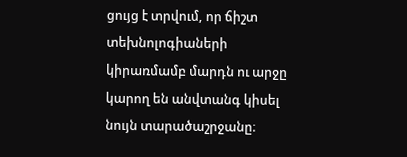ցույց է տրվում, որ ճիշտ տեխնոլոգիաների կիրառմամբ մարդն ու արջը կարող են անվտանգ կիսել նույն տարածաշրջանը։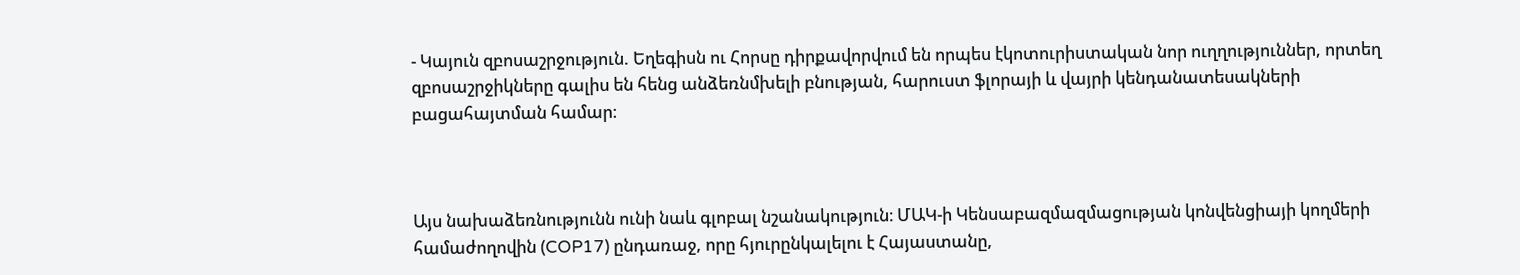- Կայուն զբոսաշրջություն. Եղեգիսն ու Հորսը դիրքավորվում են որպես էկոտուրիստական նոր ուղղություններ, որտեղ զբոսաշրջիկները գալիս են հենց անձեռնմխելի բնության, հարուստ ֆլորայի և վայրի կենդանատեսակների բացահայտման համար։



Այս նախաձեռնությունն ունի նաև գլոբալ նշանակություն։ ՄԱԿ-ի Կենսաբազմազմացության կոնվենցիայի կողմերի համաժողովին (COP17) ընդառաջ, որը հյուրընկալելու է Հայաստանը,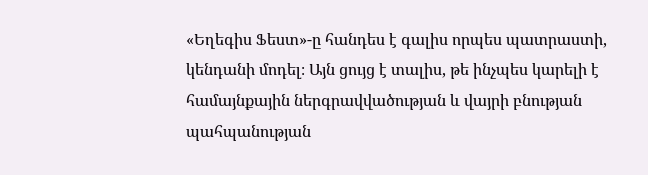«Եղեգիս Ֆեստ»-ը հանդես է գալիս որպես պատրաստի, կենդանի մոդել։ Այն ցույց է տալիս, թե ինչպես կարելի է համայնքային ներգրավվածության և վայրի բնության պահպանության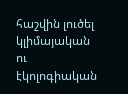հաշվին լուծել կլիմայական ու էկոլոգիական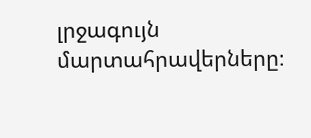լրջագույն մարտահրավերները։